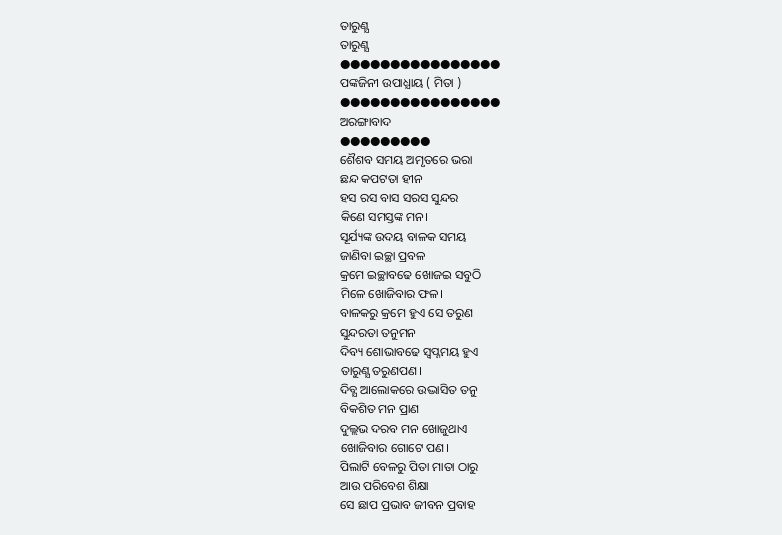ତାରୁଣ୍ଯ
ତାରୁଣ୍ଯ
●●●●●●●●●●●●●●●●
ପଙ୍କଜିନୀ ଉପାଧ୍ଯାୟ ( ମିତା )
●●●●●●●●●●●●●●●●
ଅରଙ୍ଗାବାଦ
●●●●●●●●●
ଶୈଶବ ସମୟ ଅମୃତରେ ଭରା
ଛନ୍ଦ କପଟତା ହୀନ
ହସ ରସ ବାସ ସରସ ସୁନ୍ଦର
କିଣେ ସମସ୍ତଙ୍କ ମନ।
ସୂର୍ଯ୍ୟଙ୍କ ଉଦୟ ବାଳକ ସମୟ
ଜାଣିବା ଇଚ୍ଛା ପ୍ରବଳ
କ୍ରମେ ଇଚ୍ଛାବଢେ ଖୋଜଇ ସବୁଠି
ମିଳେ ଖୋଜିବାର ଫଳ।
ବାଳକରୁ କ୍ରମେ ହୁଏ ସେ ତରୁଣ
ସୁନ୍ଦରତା ତନୁମନ
ଦିବ୍ୟ ଶୋଭାବଢେ ସ୍ବପ୍ନମୟ ହୁଏ
ତାରୁଣ୍ଯ ତରୁଣପଣ।
ଦିବ୍ଯ ଆଲୋକରେ ଉଦ୍ଭାସିତ ତନୁ
ବିକଶିତ ମନ ପ୍ରାଣ
ଦୁଲ୍ଲଭ ଦରବ ମନ ଖୋଜୁଥାଏ
ଖୋଜିବାର ଗୋଟେ ପଣ।
ପିଲାଟି ବେଳରୁ ପିତା ମାତା ଠାରୁ
ଆଉ ପରିବେଶ ଶିକ୍ଷା
ସେ ଛାପ ପ୍ରଭାବ ଜୀବନ ପ୍ରବାହ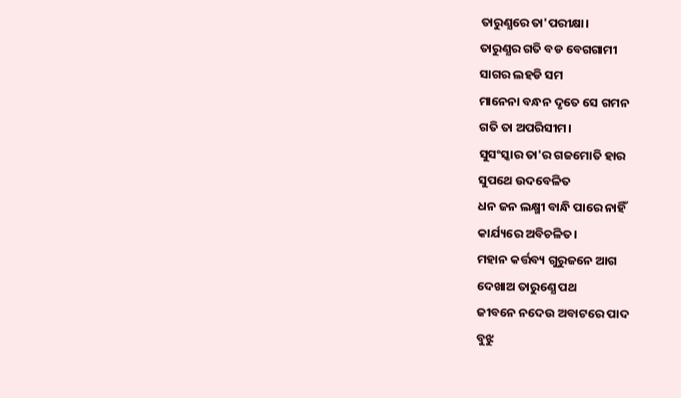ତାରୁଣ୍ଯରେ ତା'ପରୀକ୍ଷା।
ତାରୁଣ୍ଯର ଗତି ବଡ ବେଗଗାମୀ
ସାଗର ଲହଡି ସମ
ମାନେନା ବନ୍ଧନ ଦୃତେ ସେ ଗମନ
ଗତି ତା ଅପରିସୀମ।
ସୁସଂସ୍କାର ତା'ର ଗଜମୋତି ହାର
ସୁପଥେ ଉଦବେଳିତ
ଧନ ଜନ ଲକ୍ଷ୍ମୀ ବାନ୍ଧି ପାରେ ନାହିଁ
କାର୍ଯ୍ୟରେ ଅବିଚଳିତ।
ମହାନ କର୍ତ୍ତବ୍ୟ ଗୁରୁଜନେ ଆଗ
ଦେଖାଅ ତାରୁଣ୍ଯେ ପଥ
ଜୀବନେ ନଦେଉ ଅବାଟରେ ପାଦ
ବୁଝୁ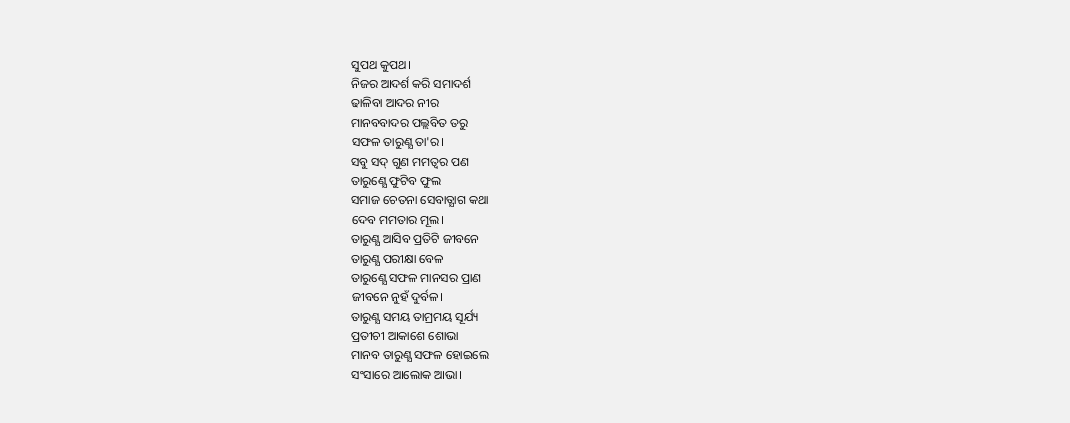ସୁପଥ କୁପଥ।
ନିଜର ଆଦର୍ଶ କରି ସମାଦର୍ଶ
ଢାଳିବା ଆଦର ନୀର
ମାନବବାଦର ପଲ୍ଲବିତ ତରୁ
ସଫଳ ତାରୁଣ୍ଯ ତା'ର।
ସବୁ ସଦ୍ ଗୁଣ ମମତ୍ବର ପଣ
ତାରୁଣ୍ଯେ ଫୁଟିବ ଫୁଲ
ସମାଜ ଚେତନା ସେବାତ୍ଯାଗ କଥା
ଦେବ ମମତାର ମୂଲ।
ତାରୁଣ୍ଯ ଆସିବ ପ୍ରତିଟି ଜୀବନେ
ତାରୁଣ୍ଯ ପରୀକ୍ଷା ବେଳ
ତାରୁଣ୍ଯେ ସଫଳ ମାନସର ପ୍ରାଣ
ଜୀବନେ ନୁହଁ ଦୁର୍ବଳ।
ତାରୁଣ୍ଯ ସମୟ ତାମ୍ରମୟ ସୂର୍ଯ୍ୟ
ପ୍ରତୀଚୀ ଆକାଶେ ଶୋଭା
ମାନବ ତାରୁଣ୍ଯ ସଫଳ ହୋଇଲେ
ସଂସାରେ ଆଲୋକ ଆଭା।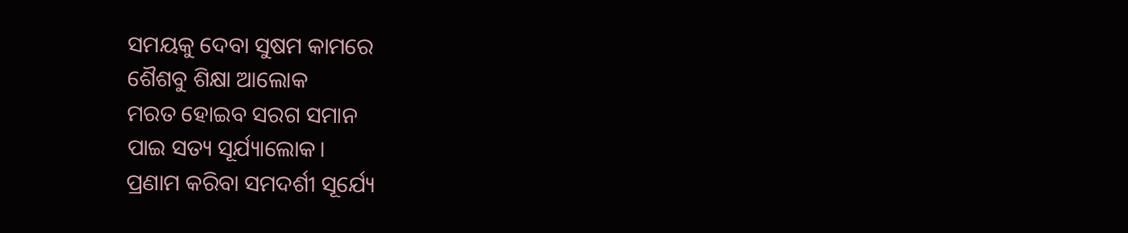ସମୟକୁ ଦେବା ସୁଷମ କାମରେ
ଶୈଶବୁ ଶିକ୍ଷା ଆଲୋକ
ମରତ ହୋଇବ ସରଗ ସମାନ
ପାଇ ସତ୍ୟ ସୂର୍ଯ୍ୟାଲୋକ।
ପ୍ରଣାମ କରିବା ସମଦର୍ଶୀ ସୂର୍ଯ୍ୟେ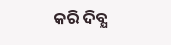କରି ଦିବ୍ଯ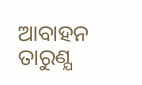ଆବାହନ
ତାରୁଣ୍ଯ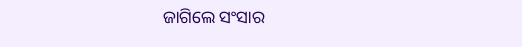ଜାଗିଲେ ସଂସାର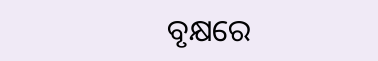ବୃକ୍ଷରେ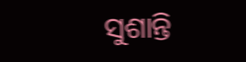ସୁଶାନ୍ତି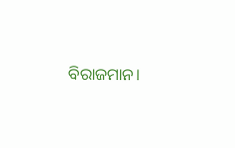ବିରାଜମାନ।